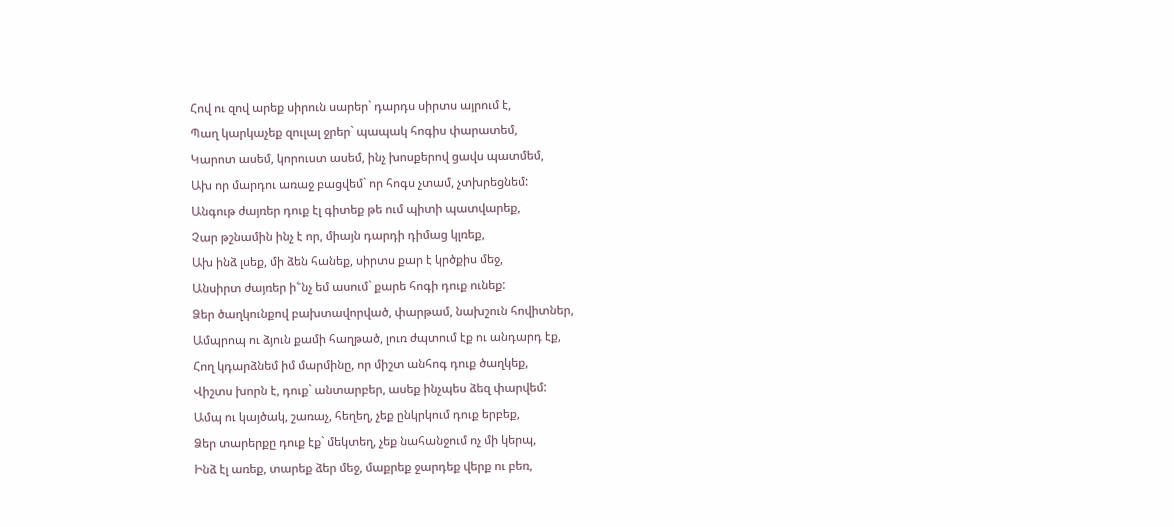Հով ու զով արեք սիրուն սարեր` դարդս սիրտս այրում է,
Պաղ կարկաչեք զուլալ ջրեր` պապակ հոգիս փարատեմ,
Կարոտ ասեմ, կորուստ ասեմ, ինչ խոսքերով ցավս պատմեմ,
Ախ որ մարդու առաջ բացվեմ` որ հոգս չտամ, չտխրեցնեմ:
Անգութ ժայռեր դուք էլ գիտեք թե ում պիտի պատվարեք,
Չար թշնամին ինչ է որ, միայն դարդի դիմաց կլռեք,
Ախ ինձ լսեք, մի ձեն հանեք, սիրտս քար է կրծքիս մեջ,
Անսիրտ ժայռեր ի՟նչ եմ ասում` քարե հոգի դուք ունեք:
Ձեր ծաղկունքով բախտավորված, փարթամ, նախշուն հովիտներ,
Ամպրոպ ու ձյուն քամի հաղթած, լուռ ժպտում էք ու անդարդ էք,
Հող կդարձնեմ իմ մարմինը, որ միշտ անհոգ դուք ծաղկեք,
Վիշտս խորն է, դուք` անտարբեր, ասեք ինչպես ձեզ փարվեմ:
Ամպ ու կայծակ, շառաչ, հեղեղ, չեք ընկրկում դուք երբեք,
Ձեր տարերքը դուք էք` մեկտեղ, չեք նահանջում ոչ մի կերպ,
Ինձ էլ առեք, տարեք ձեր մեջ, մաքրեք ջարդեք վերք ու բեռ,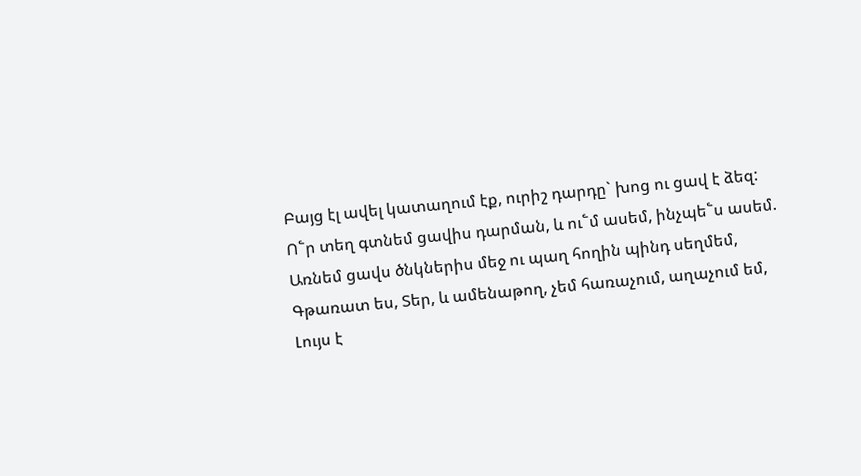Բայց էլ ավել կատաղում էք, ուրիշ դարդը` խոց ու ցավ է ձեզ:
Ո՟ր տեղ գտնեմ ցավիս դարման, և ու՟մ ասեմ, ինչպե՟ս ասեմ.
Առնեմ ցավս ծնկներիս մեջ ու պաղ հողին պինդ սեղմեմ,
Գթառատ ես, Տեր, և ամենաթող, չեմ հառաչում, աղաչում եմ,
Լույս է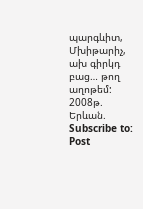պարգևիտ, Մխիթարիչ, ախ գիրկդ բաց… թող աղոթեմ:
2008թ. Երևան.
Subscribe to:
Post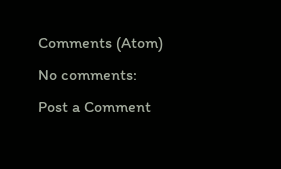Comments (Atom)
No comments:
Post a Comment